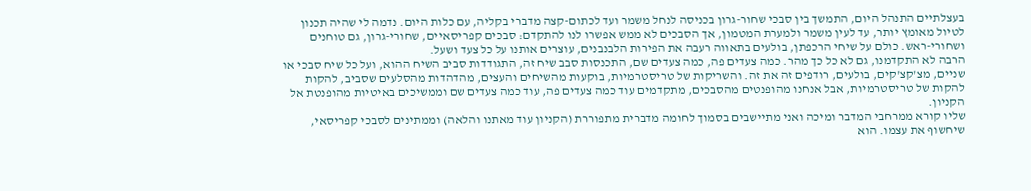בעצלתיים התנהל היום, התמשך בין סבכי שחור-גרון בכניסה לנחל משמר ועד לכתום-קצה מדברי בקליה, עם כלות היום. נדמה לי שהיה תכנון לטיול מאומץ יותר, עד לעין משמר ולמערת המטמון, אך הסבכים לא ממש אפשרו לנו להתקדם: סבכים קפריסאיים, שחורי-גרון, גם טוחנים ושחורי-ראש. כולם על שיחי הרכפתן, בולעים בתאווה רעבה את הפירות הלבנבנים, עוצרים אותנו על כל צעד ושעל.
הרבה לא התקדמנו, גם לא כל כך מהר. כמה צעדים פה, כמה צעדים שם, התכנסות סבב שיח זה, התגודדות סביב השיח ההוא, ועל כל שיח סבכי או שניים, מצ'קצ'קים, בולעים, רודפים זה את זה. והשריקות של טריסטרמיות, בוקעות מהשיחים והעצים, מהדהדות מהסלעים שסביב, להקות להקות של טריסטרמיות, אבל אנחנו מהופנטים מהסבכים, מתקדמים עוד כמה צעדים פה, עוד כמה צעדים שם וממשיכים באיטיות מהופנטת אל הקניון.
שליו קורא ממרחבי המדבר ומיכה ואני מתיישבים בסמוך לחומה מדברית מתפוררת (הקניון עוד מאתנו והלאה) וממתינים לסבכי קפריסאי, שיחשוף את עצמו. הוא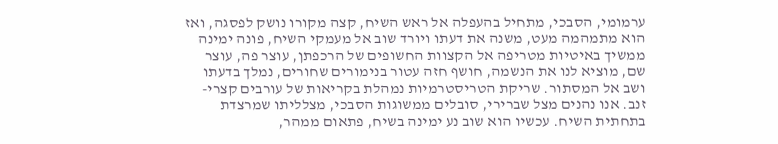ערמומי, הסבכי, מתחיל בהעפלה אל ראש השיח, קצה מקורו נושק לפסגה, ואז הוא מתמהמה מעט, משנה את דעתו ויורד שוב אל מעמקי השיח, פונה ימינה ממשיך באיטיות מטריפה אל הקצוות החשופים של הרכפתן, עוצר פה, עוצר שם, מוציא לנו את הנשמה, חושף חזה עטור בנימורים שחורים, נמלך בדעתו ושב אל המסתור. שריקת הטריסטרמיות נמהלת בקריאות של עורבים קצרי-זנב. אנו נהנים מצל שברירי, סובלים ממשוגות הסבכי, מצלליתו שמרצדת בתחתית השיח. עכשיו הוא שוב נע ימינה בשיח, פתאום ממהר,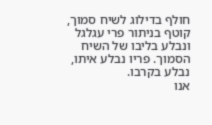חולף בדילוג לשיח סמוך, קוטף בניתור פרי עגלגל ונבלע בליבו של השיח הסמוך. פריו נבלע איתו, נבלע בקרבו.
אנו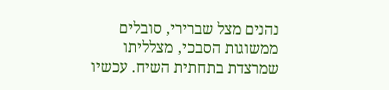נהנים מצל שברירי, סובלים ממשוגות הסבכי, מצלליתו שמרצדת בתחתית השיח. עכשיו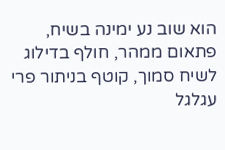הוא שוב נע ימינה בשיח, פתאום ממהר, חולף בדילוג לשיח סמוך, קוטף בניתור פרי עגלגל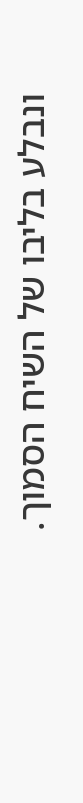ונבלע בליבו של השיח הסמוך.